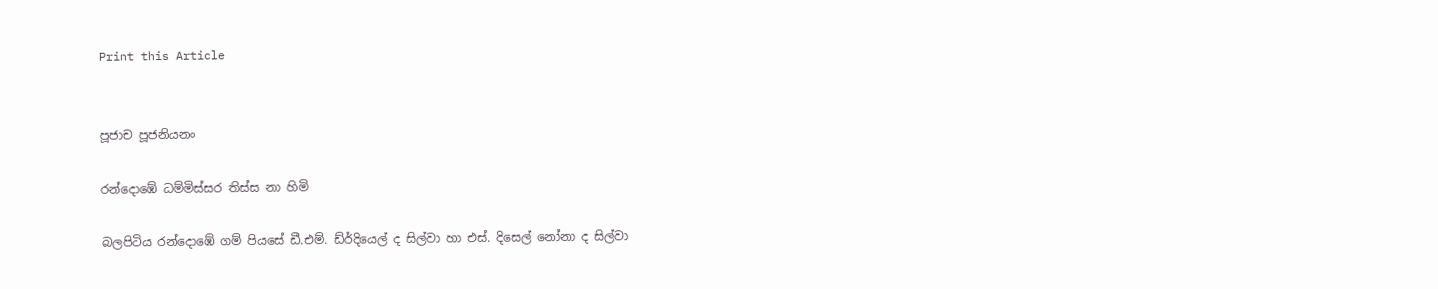Print this Article


පූජාච පූජනියනං

රන්දොඹේ ධම්මිස්සර තිස්ස නා හිමි

බලපිටිය රන්දොඹේ ගම් පියසේ ඩී.එම්. ඩ්ර්දියෙල් ද සිල්වා හා එස්. දිසෙල් නෝනා ද සිල්වා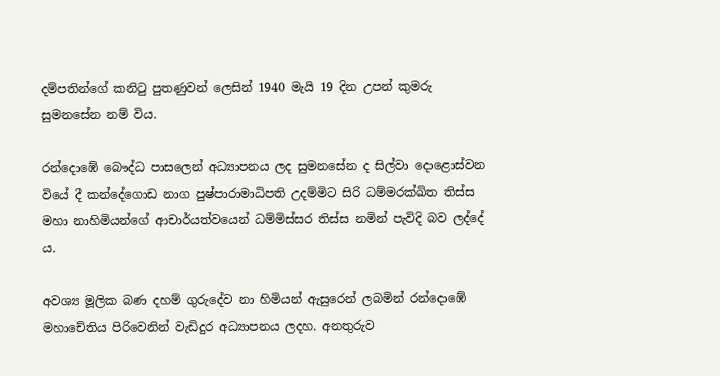දම්පතින්ගේ කනිටු පුතණුවන් ලෙසින් 1940 මැයි 19 දින උපන් කුමරු සුමනසේන නම් විය.

රන්දොඹේ බෞද්ධ පාසලෙන් අධ්‍යාපනය ලද සුමනසේන ද සිල්වා දොළොස්වන වියේ දී කන්දේගොඩ නාග පුෂ්පාරාමාධිපති උදම්මිට සිරි ධම්මරක්ඛිත තිස්ස මහා නාහිමියන්ගේ ආචාර්යත්වයෙන් ධම්මිස්සර තිස්ස නමින් පැවිදි බව ලද්දේ ය.

අවශ්‍ය මූලික බණ දහම් ගුරුදේව නා හිමියන් ඇසුරෙන් ලබමින් රන්දොඹේ මහාචේතිය පිරිවෙනින් වැඩිදුර අධ්‍යාපනය ලදහ. අනතුරුව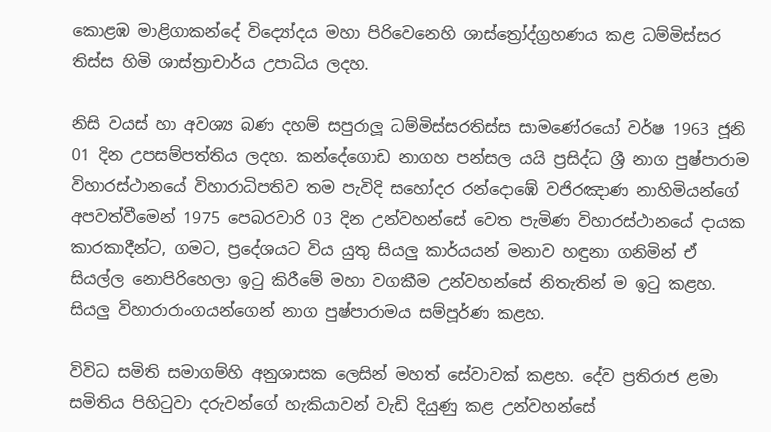කොළඹ මාළිගාකන්දේ විද්‍යෝදය මහා පිරිවෙනෙහි ශාස්ත්‍රෝද්ග්‍රහණය කළ ධම්මිස්සර තිස්ස හිමි ශාස්ත්‍රාචාර්ය උපාධිය ලදහ.

නිසි වයස් හා අවශ්‍ය බණ දහම් සපුරාලූ ධම්මිස්සරතිස්ස සාමණේරයෝ වර්ෂ 1963 ජූනි 01 දින උපසම්පත්තිය ලදහ. කන්දේගොඩ නාගහ පන්සල යයි ප්‍රසිද්ධ ශ්‍රී නාග පුෂ්පාරාම විහාරස්ථානයේ විහාරාධිපතිව තම පැවිදි සහෝදර රන්දොඹේ වජිරඤාණ නාහිමියන්ගේ අපවත්වීමෙන් 1975 පෙබරවාරි 03 දින උන්වහන්සේ වෙත පැමිණ විහාරස්ථානයේ දායක කාරකාදීන්ට, ගමට, ප්‍රදේශයට විය යුතු සියලු කාර්යයන් මනාව හඳුනා ගනිමින් ඒ සියල්ල නොපිරිහෙලා ඉටු කිරීමේ මහා වගකීම උන්වහන්සේ නිතැතින් ම ඉටු කළහ. සියලු විහාරාරාංගයන්ගෙන් නාග පුෂ්පාරාමය සම්පූර්ණ කළහ.

විවිධ සමිති සමාගම්හි අනුශාසක ලෙසින් මහත් සේවාවක් කළහ. දේව ප්‍රතිරාජ ළමා සමිතිය පිහිටුවා දරුවන්ගේ හැකියාවන් වැඩි දියුණු කළ උන්වහන්සේ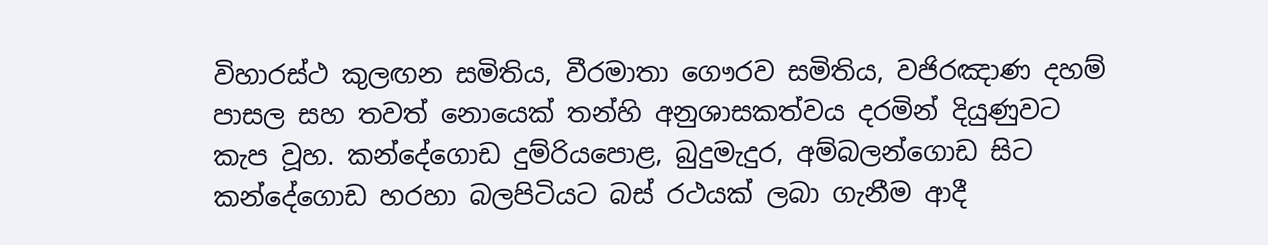විහාරස්ථ කුලඟන සමිතිය, වීරමාතා ගෞරව සමිතිය, වජිරඤාණ දහම් පාසල සහ තවත් නොයෙක් තන්හි අනුශාසකත්වය දරමින් දියුණුවට කැප වූහ. කන්දේගොඩ දුම්රියපොළ, බුදුමැදුර, අම්බලන්ගොඩ සිට කන්දේගොඩ හරහා බලපිටියට බස් රථයක් ලබා ගැනීම ආදී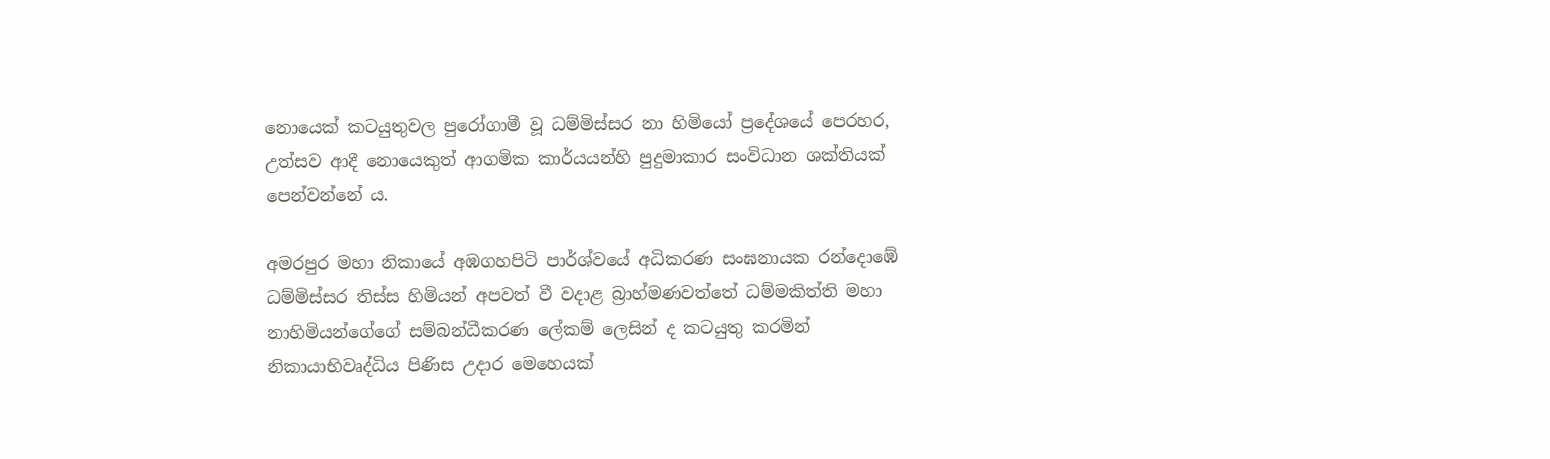නොයෙක් කටයුතුවල පුරෝගාමී වූ ධම්මිස්සර නා හිමියෝ ප්‍රදේශයේ පෙරහර, උත්සව ආදී නොයෙකුත් ආගමික කාර්යයන්හි පුදුමාකාර සංවිධාන ශක්තියක් පෙන්වන්නේ ය.

අමරපුර මහා නිකායේ අඹගහපිටි පාර්ශ්වයේ අධිකරණ සංඝනායක රන්දොඹේ ධම්මිස්සර තිස්ස හිමියන් අපවත් වී වදාළ බ්‍රාහ්මණවත්තේ ධම්මකිත්ති මහා නාහිමියන්ගේගේ සම්බන්ධීකරණ ලේකම් ලෙසින් ද කටයුතු කරමින් නිකායාභිවෘද්ධිය පිණිස උදාර මෙහෙයක්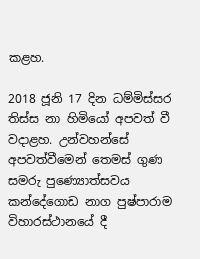කළහ.

2018 ජූනි 17 දින ධම්මිස්සර තිස්ස නා හිමියෝ අපවත් වී වදාළහ. උන්වහන්සේ අපවත්වීමෙන් තෙමස් ගුණ සමරු පුණ්‍යොත්සවය කන්දේගොඩ නාග පුෂ්පාරාම විහාරස්ථානයේ දී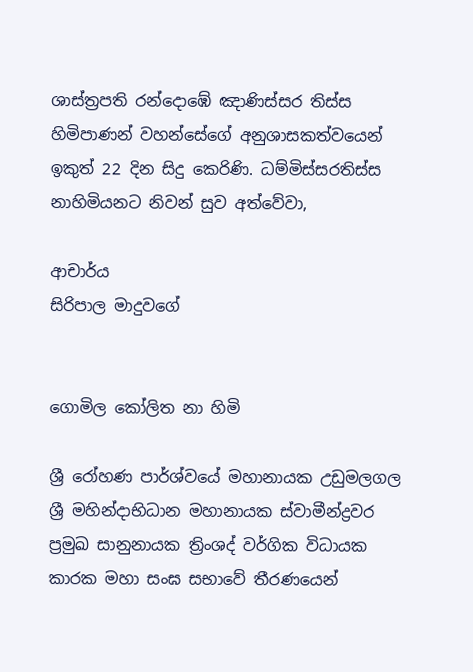ශාස්ත්‍රපති රන්දොඹේ ඤාණිස්සර තිස්ස හිමිපාණන් වහන්සේගේ අනුශාසකත්වයෙන් ඉකුත් 22 දින සිදු කෙරිණි. ධම්මිස්සරතිස්ස නාහිමියනට නිවන් සුව අත්වේවා,

ආචාර්ය
සිරිපාල මාදුවගේ


ගොමිල කෝලිත නා හිමි

ශ්‍රී රෝහණ පාර්ශ්වයේ මහානායක උඩුමලගල ශ්‍රී මහින්දාභිධාන මහානායක ස්වාමීන්ද්‍රවර ප්‍රමුඛ සානුනායක ත්‍රිංශද් වර්ගික විධායක කාරක මහා සංඝ සභාවේ තීරණයෙන්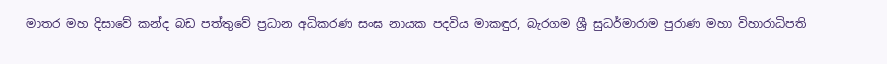මාතර මහ දිසාවේ කන්ද බඩ පත්තුවේ ප්‍රධාන අධිකරණ සංඝ නායක පදවිය මාකඳුර, බැරගම ශ්‍රී සුධර්මාරාම පුරාණ මහා විහාරාධිපති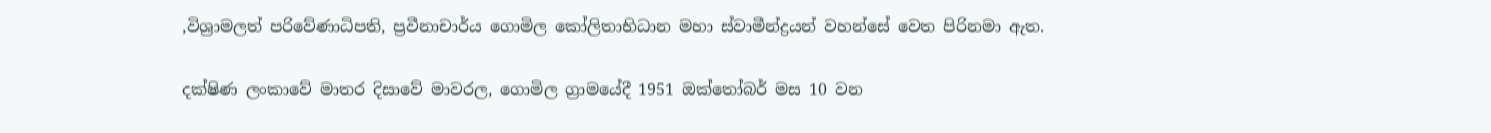,විශ්‍රාමලත් පරිවේණාධිපති, ප්‍රවීනාචාර්ය ගොමිල කෝලිතාභිධාන මහා ස්වාමීන්ද්‍රයන් වහන්සේ වෙත පිරිනමා ඇත.

දක්ෂිණ ලංකාවේ මාතර දිසාවේ මාවරල, ගොමිල ග්‍රාමයේදී 1951 ඔක්තෝබර් මස 10 වන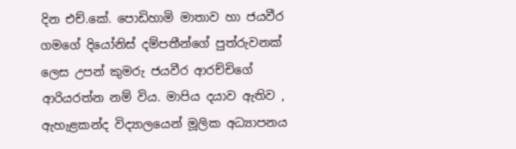දින එච්.කේ. පොඩිහාමි මාතාව හා ජයවීර ගමගේ දියෝනිස් දම්පතීන්ගේ පුත්රුවනක් ලෙස උපන් කුමරු ජයවීර ආරච්චිගේ ආරියරත්න නම් විය. මාපිය දයාව ඇතිව , ඇහැළකන්ද විද්‍යාලයෙන් මූලික අධ්‍යාපනය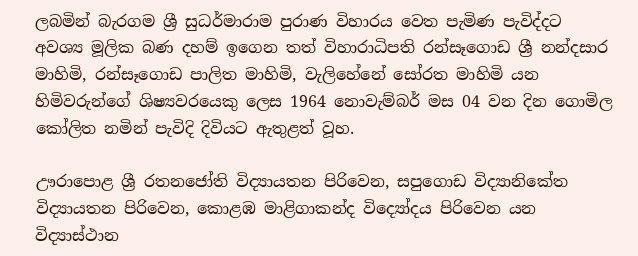ලබමින් බැරගම ශ්‍රී සුධර්මාරාම පුරාණ විහාරය වෙත පැමිණ පැවිද්දට අවශ්‍ය මූලික බණ දහම් ඉගෙන තත් විහාරාධිපති රන්සෑගොඩ ශ්‍රී නන්දසාර මාහිමි, රන්සෑගොඩ පාලිත මාහිමි, වැලිහේනේ සෝරත මාහිමි යන හිමිවරුන්ගේ ශිෂ්‍යවරයෙකු ලෙස 1964 නොවැම්බර් මස 04 වන දින ගොමිල කෝලිත නමින් පැවිදි දිවියට ඇතුළත් වූහ.

ඌරාපොළ ශ්‍රී රතනජෝති විද්‍යායතන පිරිවෙන, සපුගොඩ විද්‍යානිකේත විද්‍යායතන පිරිවෙන, කොළඹ මාළිගාකන්ද විද්‍යෝදය පිරිවෙන යන විද්‍යාස්ථාන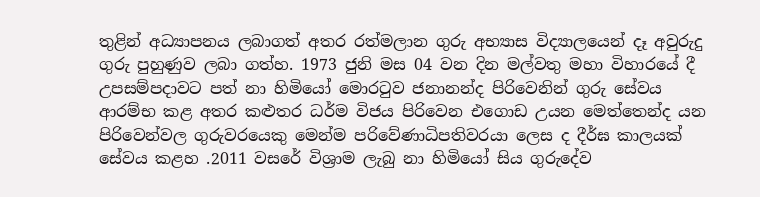තුළින් අධ්‍යාපනය ලබාගත් අතර රත්මලාන ගුරු අභ්‍යාස විද්‍යාලයෙන් දෑ අවුරුදු ගුරු පුහුණුව ලබා ගත්හ. 1973 ජුනි මස 04 වන දින මල්වතු මහා විහාරයේ දී උපසම්පදාවට පත් නා හිමියෝ මොරටුව ජනානන්ද පිරිවෙනින් ගුරු සේවය ආරම්භ කළ අතර කළුතර ධර්ම විජය පිරිවෙන එගොඩ උයන මෙත්තෙන්ද යන පිරිවෙන්වල ගුරුවරයෙකු මෙන්ම පරිවේණාධිපතිවරයා ලෙස ද දීර්ඝ කාලයක් සේවය කළහ .2011 වසරේ විශ්‍රාම ලැබු නා හිමියෝ සිය ගුරුදේව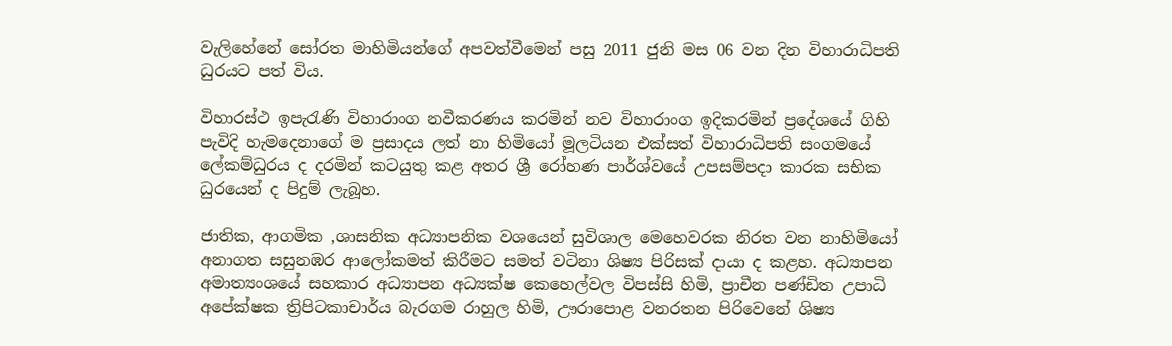වැලිහේනේ සෝරත මාහිමියන්ගේ අපවත්වීමෙන් පසු 2011 ජුනි මස 06 වන දින විහාරාධිපති ධුරයට පත් විය.

විහාරස්ථ ඉපැරැණි විහාරාංග නවීකරණය කරමින් නව විහාරාංග ඉදිකරමින් ප්‍රදේශයේ ගිහි පැවිදි හැමදෙනාගේ ම ප්‍රසාදය ලත් නා හිමියෝ මූලටියන එක්සත් විහාරාධිපති සංගමයේ ලේකම්ධුරය ද දරමින් කටයුතු කළ අතර ශ්‍රී රෝහණ පාර්ශ්වයේ උපසම්පදා කාරක සභික ධුරයෙන් ද පිදුම් ලැබූහ.

ජාතික, ආගමික ,ශාසනික අධ්‍යාපනික වශයෙන් සුවිශාල මෙහෙවරක නිරත වන නාහිමියෝ අනාගත සසුනඹර ආලෝකමත් කිරීමට සමත් වටිනා ශිෂ්‍ය පිරිසක් දායා ද කළහ. අධ්‍යාපන අමාත්‍යංශයේ සහකාර අධ්‍යාපන අධ්‍යක්ෂ කෙහෙල්වල විපස්සි හිමි, ප්‍රාචීන පණ්ඩිත උපාධි අපේක්ෂක ත්‍රිපිටකාචාර්ය බැරගම රාහුල හිමි, ඌරාපොළ වනරතන පිරිවෙනේ ශිෂ්‍ය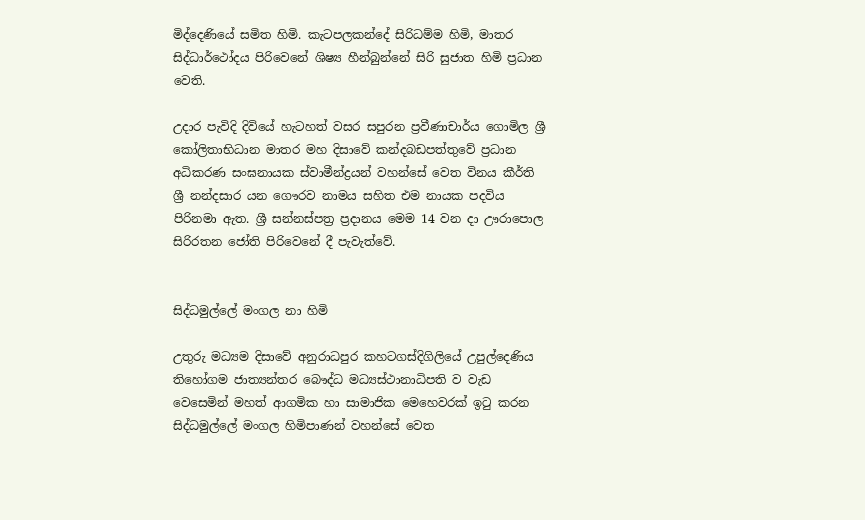මිද්දෙණියේ සමිත හිමි. කැටපලකන්දේ සිරිධම්ම හිමි, මාතර සිද්ධාර්ථෝදය පිරිවෙනේ ශිෂ්‍ය හීන්බුන්නේ සිරි සුජාත හිමි ප්‍රධාන වෙති.

උදාර පැවිදි දිවියේ හැටහත් වසර සපුරන ප්‍රවීණාචාර්ය ගොමිල ශ්‍රී කෝලිතාභිධාන මාතර මහ දිසාවේ කන්දබඩපත්තුවේ ප්‍රධාන අධිකරණ සංඝනායක ස්වාමීන්ද්‍රයන් වහන්සේ වෙත විනය කීර්ති ශ්‍රී නන්දසාර යන ගෞරව නාමය සහිත එම නායක පදවිය පිරිනමා ඇත. ශ්‍රී සන්නස්පත්‍ර ප්‍රදානය මෙම 14 වන දා ඌරාපොල සිරිරතන ජෝති පිරිවෙනේ දී පැවැත්වේ.


සිද්ධමුල්ලේ මංගල නා හිමි

උතුරු මධ්‍යම දිසාවේ අනුරාධපුර කහටගස්දිගිලියේ උපුල්දෙණිය තිහෝගම ජාත්‍යන්තර බෞද්ධ මධ්‍යස්ථානාධිපති ව වැඩ වෙසෙමින් මහත් ආගමික හා සාමාජික මෙහෙවරක් ඉටු කරන සිද්ධමුල්ලේ මංගල හිමිපාණන් වහන්සේ වෙත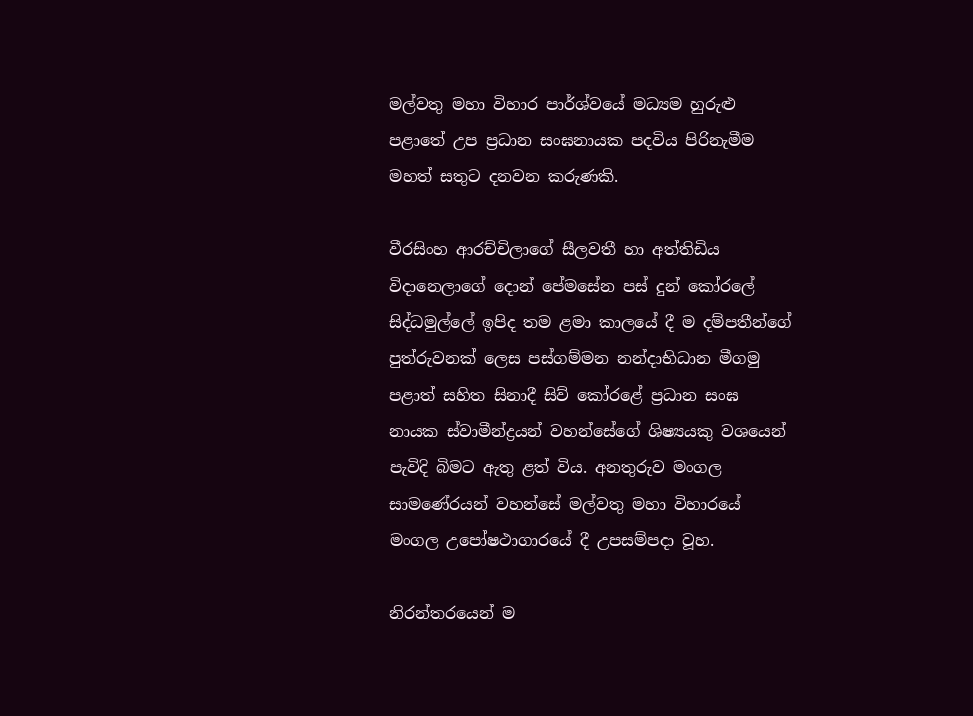මල්වතු මහා විහාර පාර්ශ්වයේ මධ්‍යම හුරුළු පළාතේ උප ප්‍රධාන සංඝනායක පදවිය පිරිනැමීම මහත් සතුට දනවන කරුණකි.

වීරසිංහ ආරච්චිලාගේ සීලවතී හා අත්තිඩිය විදානෙලාගේ දොන් පේමසේන පස් දුන් කෝරලේ සිද්ධමුල්ලේ ඉපිද තම ළමා කාලයේ දී ම දම්පතීන්ගේ පුත්රුවනක් ලෙස පස්ගම්මන නන්දාභිධාන මීගමු පළාත් සහිත සිනාදී සිව් කෝරළේ ප්‍රධාන සංඝ නායක ස්වාමීන්ද්‍රයන් වහන්සේගේ ශිෂ්‍යයකු වශයෙන් පැවිදි බිමට ඇතු ළත් විය. අනතුරුව මංගල සාමණේරයන් වහන්සේ මල්වතු මහා විහාරයේ මංගල උපෝෂථාගාරයේ දී උපසම්පදා වූහ.

නිරන්තරයෙන් ම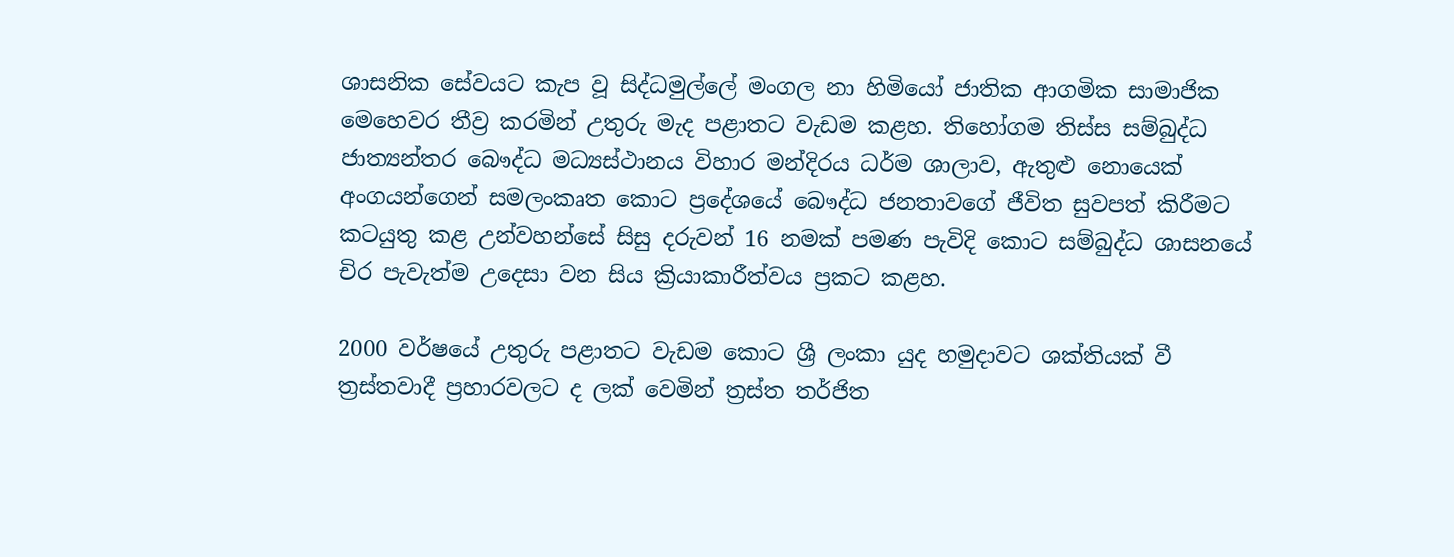ශාසනික සේවයට කැප වූ සිද්ධමුල්ලේ මංගල නා හිමියෝ ජාතික ආගමික සාමාජික මෙහෙවර තීව්‍ර කරමින් උතුරු මැද පළාතට වැඩම කළහ. තිහෝගම තිස්ස සම්බුද්ධ ජාත්‍යන්තර බෞද්ධ මධ්‍යස්ථානය විහාර මන්දිරය ධර්ම ශාලාව, ඇතුළු නොයෙක් අංගයන්ගෙන් සමලංකෘත කොට ප්‍රදේශයේ බෞද්ධ ජනතාවගේ ජීවිත සුවපත් කිරීමට කටයුතු කළ උන්වහන්සේ සිසු දරුවන් 16 නමක් පමණ පැවිදි කොට සම්බුද්ධ ශාසනයේ චිර පැවැත්ම උදෙසා වන සිය ක්‍රියාකාරීත්වය ප්‍රකට කළහ.

2000 වර්ෂයේ උතුරු පළාතට වැඩම කොට ශ්‍රී ලංකා යුද හමුදාවට ශක්තියක් වී ත්‍රස්තවාදී ප්‍රහාරවලට ද ලක් වෙමින් ත්‍රස්ත තර්ජිත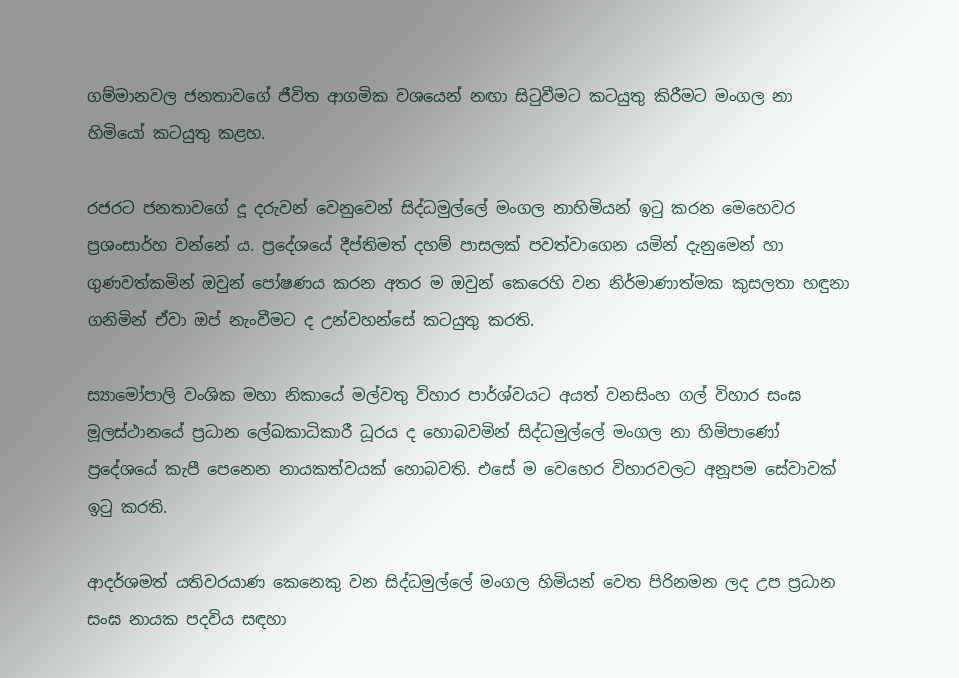ගම්මානවල ජනතාවගේ ජීවිත ආගමික වශයෙන් නඟා සිටුවීමට කටයුතු කිරීමට මංගල නා හිමියෝ කටයුතු කළහ.

රජරට ජනතාවගේ දූ දරුවන් වෙනුවෙන් සිද්ධමුල්ලේ මංගල නාහිමියන් ඉටු කරන මෙහෙවර ප්‍රශංසාර්හ වන්නේ ය. ප්‍රදේශයේ දීප්තිමත් දහම් පාසලක් පවත්වාගෙන යමින් දැනුමෙන් හා ගුණවත්කමින් ඔවුන් පෝෂණය කරන අතර ම ඔවුන් කෙරෙහි වන නිර්මාණාත්මක කුසලතා හඳුනා ගනිමින් ඒවා ඔප් නැංවීමට ද උන්වහන්සේ කටයුතු කරති.

ස්‍යාමෝපාලි වංශික මහා නිකායේ මල්වතු විහාර පාර්ශ්වයට අයත් වනසිංහ ගල් විහාර සංඝ මූලස්ථානයේ ප්‍රධාන ලේඛකාධිකාරී ධූරය ද හොබවමින් සිද්ධමුල්ලේ මංගල නා හිමිපාණෝ ප්‍රදේශයේ කැපී පෙනෙන නායකත්වයක් හොබවති. එසේ ම වෙහෙර විහාරවලට අනූපම සේවාවක් ඉටු කරති.

ආදර්ශමත් යතිවරයාණ කෙනෙකු වන සිද්ධමුල්ලේ මංගල හිමියන් වෙත පිරිනමන ලද උප ප්‍රධාන සංඝ නායක පදවිය සඳහා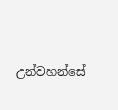උන්වහන්සේ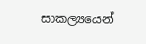සාකල්‍යයෙන්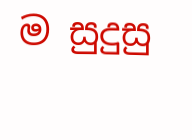ම සුදුසු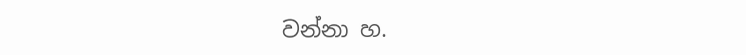වන්නා හ.